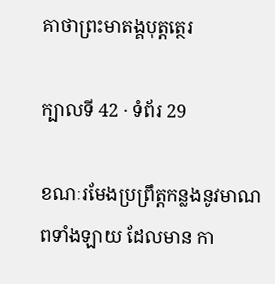គាថាព្រះមាតង្គបុត្តត្ថេរ

ក្បាលទី 42 · ទំព័រ 29

ខណៈរមែងប្រព្រឹត្តកន្លងនូវមាណពទាំងឡាយ ដែលមាន កា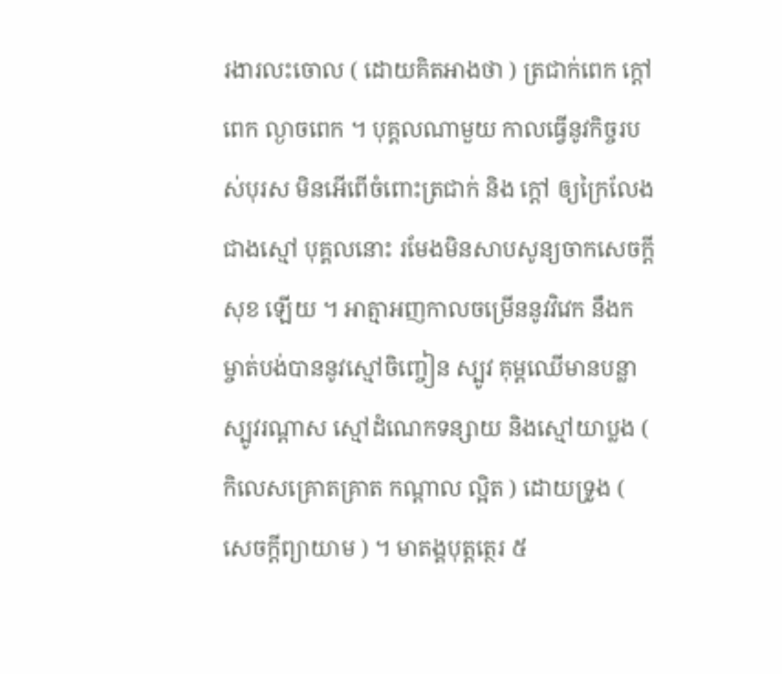រងារលះចោល ( ដោយគិតអាងថា ) ត្រជាក់ពេក ក្តៅពេក ល្ងាចពេក ។ បុគ្គលណាមួយ កាលធ្វើនូវកិច្ចរបស់បុរស មិនអើពើចំពោះត្រជាក់ និង ក្តៅ ឲ្យក្រៃលែងជាងស្មៅ បុគ្គលនោះ រមែងមិនសាបសូន្យចាកសេចក្តីសុខ ឡើយ ។ អាត្មាអញកាលចម្រើននូវវិវេក នឹងកម្ចាត់បង់បាននូវស្មៅចិញ្ចៀន ស្បូវ គុម្ពឈើមានបន្លា ស្បូវរណ្តាស ស្មៅដំណេកទន្សាយ និងស្មៅយាប្លង ( កិលេសគ្រោតគ្រាត កណ្តាល ល្អិត ) ដោយទ្រូង ( សេចក្តីព្យាយាម ) ។ មាតង្គបុត្តត្ថេរ ៥